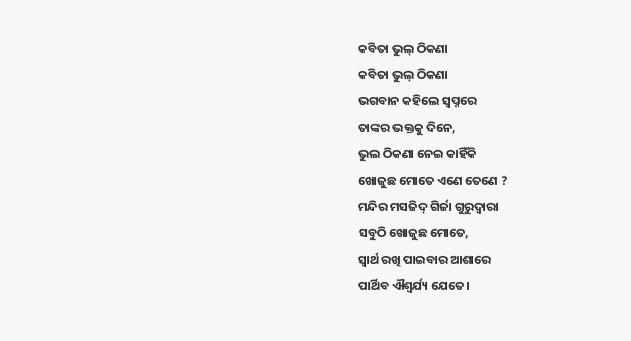କବିତା ଭୁଲ୍ ଠିକଣା
କବିତା ଭୁଲ୍ ଠିକଣା
ଭଗବାନ କହିଲେ ସ୍ଵପ୍ନରେ
ତାଙ୍କର ଭକ୍ତକୁ ଦିନେ,
ଭୁଲ ଠିକଣା ନେଇ କାହିଁକି
ଖୋଜୁଛ ମୋତେ ଏଣେ ତେଣେ ?
ମନ୍ଦିର ମସଜିଦ୍ ଗିର୍ଜା ଗୁରୁଦ୍ଵାରା
ସବୁଠି ଖୋଜୁଛ ମୋତେ,
ସ୍ଵାର୍ଥ ରଖି ପାଇବାର ଆଶାରେ
ପାର୍ଥିବ ଐଶ୍ଵର୍ଯ୍ୟ ଯେତେ।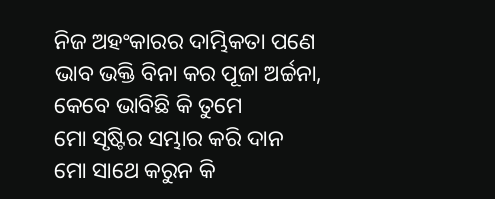ନିଜ ଅହଂକାରର ଦାମ୍ଭିକତା ପଣେ
ଭାବ ଭକ୍ତି ବିନା କର ପୂଜା ଅର୍ଚ୍ଚନା,
କେବେ ଭାବିଛି କି ତୁମେ
ମୋ ସୃଷ୍ଟିର ସମ୍ଭାର କରି ଦାନ
ମୋ ସାଥେ କରୁନ କି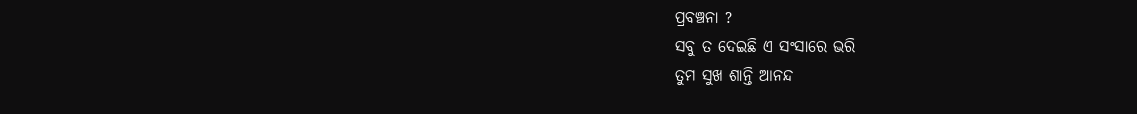ପ୍ରବଞ୍ଚନା ?
ସବୁ ତ ଦେଇଛି ଏ ସଂସାରେ ଭରି
ତୁମ ସୁଖ ଶାନ୍ତି ଆନନ୍ଦ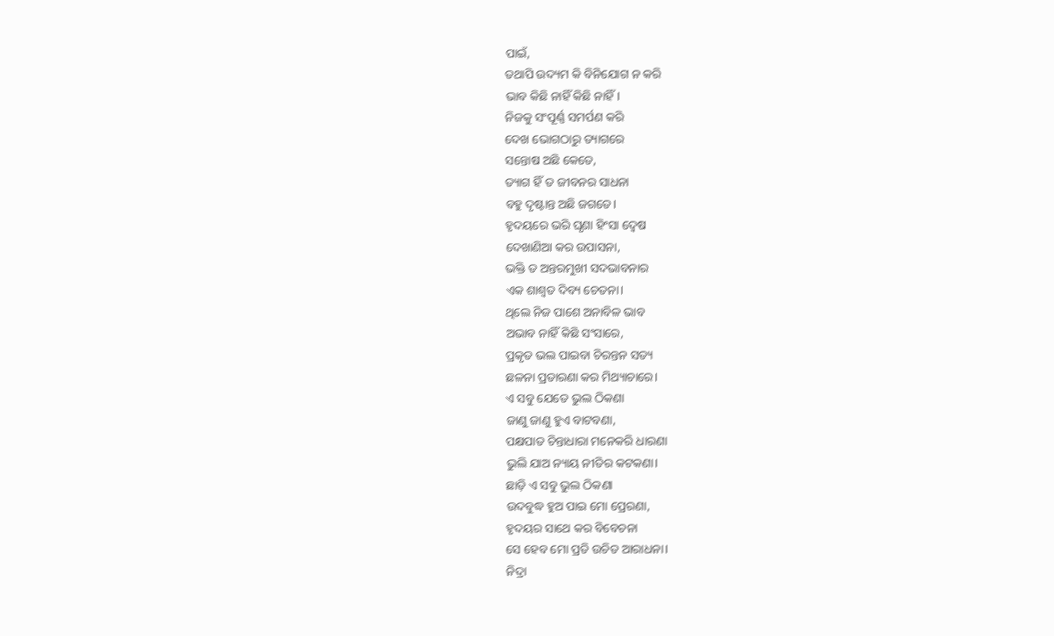ପାଇଁ,
ତଥାପି ଉଦ୍ୟମ କି ବିନିଯୋଗ ନ କରି
ଭାବ କିଛି ନାହିଁ କିଛି ନାହିଁ।
ନିଜକୁ ସଂପୂର୍ଣ୍ଣ ସମର୍ପଣ କରି
ଦେଖ ଭୋଗଠାରୁ ତ୍ୟାଗରେ
ସନ୍ତୋଷ ଅଛି କେତେ,
ତ୍ୟାଗ ହିଁ ତ ଜୀବନର ସାଧନା
ବହୁ ଦୃଷ୍ଟାନ୍ତ ଅଛି ଜଗତେ।
ହୃଦୟରେ ଭରି ଘୃଣା ହିଂସା ଦ୍ୱେଷ
ଦେଖାଣିଆ କର ଉପାସନା,
ଭକ୍ତି ତ ଅନ୍ତରମୁଖୀ ସଦଭାବନାର
ଏକ ଶାଶ୍ଵତ ଦିବ୍ୟ ଚେତନା।
ଥିଲେ ନିଜ ପାଶେ ଅନାବିଳ ଭାବ
ଅଭାବ ନାହିଁ କିଛି ସଂସାରେ,
ପ୍ରକୃତ ଭଲ ପାଇବା ଚିରନ୍ତନ ସତ୍ୟ
ଛଳନା ପ୍ରତାରଣା କର ମିଥ୍ୟାଚାରେ।
ଏ ସବୁ ଯେତେ ଭୁଲ ଠିକଣା
ଜାଣୁ ଜାଣୁ ହୁଏ ବାଟବଣା,
ପକ୍ଷପାତ ଚିନ୍ତାଧାରା ମନେକରି ଧାରଣା
ଭୁଲି ଯାଅ ନ୍ୟାୟ ନୀତିର କଟକଣା।
ଛାଡ଼ି ଏ ସବୁ ଭୁଲ ଠିକଣା
ଉଦବୁଦ୍ଧ ହୁଅ ପାଇ ମୋ ପ୍ରେରଣା,
ହୃଦୟର ସାଥେ କର ବିବେଚନା
ସେ ହେବ ମୋ ପ୍ରତି ଉଚିତ ଆରାଧନା।
ନିଦ୍ରା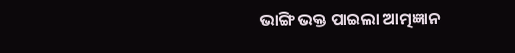ଭାଙ୍ଗି ଭକ୍ତ ପାଇଲା ଆତ୍ମଜ୍ଞାନ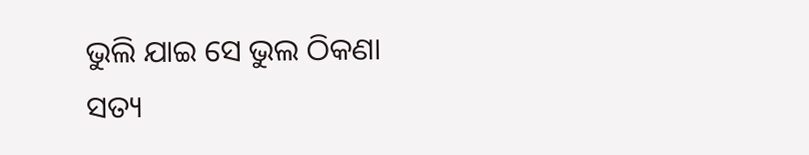ଭୁଲି ଯାଇ ସେ ଭୁଲ ଠିକଣା
ସତ୍ୟ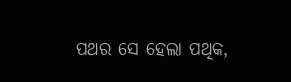ପଥର ସେ ହେଲା ପଥିକ,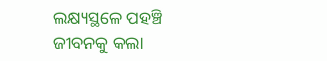ଲକ୍ଷ୍ୟସ୍ଥଳେ ପହଞ୍ଚି
ଜୀବନକୁ କଲା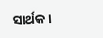ସାର୍ଥକ।